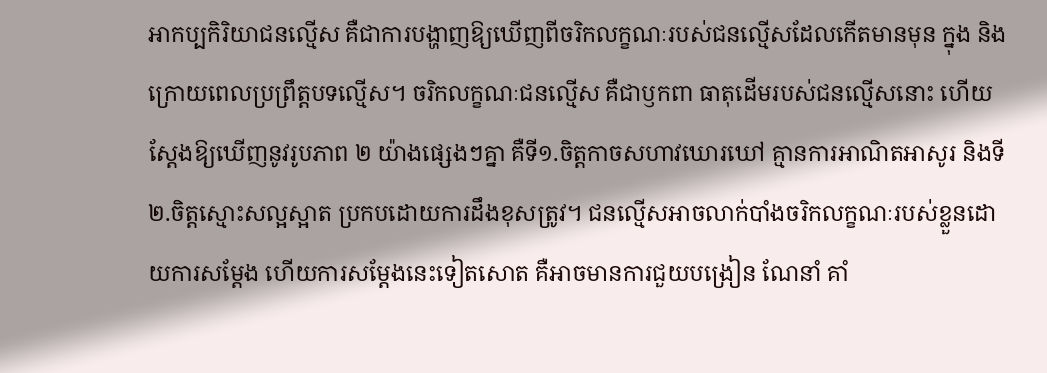អាកប្បកិរិយាជនល្មើស គឺជាការបង្ហាញឱ្យឃើញពីចរិកលក្ខណៈរបស់ជនល្មើសដែលកើតមានមុន ក្នុង និងក្រោយពេលប្រព្រឹត្តបទល្មើស។ ចរិកលក្ខណៈជនល្មើស គឺជាឫកពា ធាតុដើមរបស់ជនល្មើសនោះ ហើយស្តែងឱ្យឃើញនូវរូបភាព ២ យ៉ាងផ្សេងៗគ្នា គឺទី១.ចិត្តកាចសហាវឃោរឃៅ គ្មានការអាណិតអាសូរ និងទី២.ចិត្តស្មោះសល្អស្អាត ប្រកបដោយការដឹងខុសត្រូវ។ ជនល្មើសអាចលាក់បាំងចរិកលក្ខណៈរបស់ខ្លួនដោយការសម្តែង ហើយការសម្តែងនេះទៀតសោត គឺអាចមានការជួយបង្រៀន ណែនាំ គាំ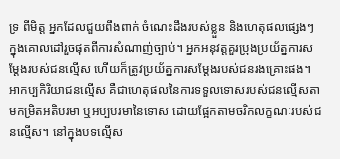ទ្រ ពីមិត្ត អ្នកដែលជួយពឹងពាក់ ចំណេះដឹងរបស់ខ្លួន និងហេតុផលផ្សេងៗ ក្នុងគោលដៅរួចផុតពីការសំណាញ់ច្បាប់។ អ្នកអនុវត្តគួរប្រុងប្រយ័ត្នការសម្តែងរបស់ជនល្មើស ហើយក៏ត្រូវប្រយ័ត្នការសម្តែងរបស់ជនរងគ្រោះផង។
អាកប្បកិរិយាជនល្មើស គឺជាហេតុផលនៃការទទួលទោសរបស់ជនល្មើសតាមកម្រិតអតិបរមា ឬអប្បបរមានៃទោស ដោយផ្អែកតាមចរិកលក្ខណៈរបស់ជនល្មើស។ នៅក្នុងបទល្មើស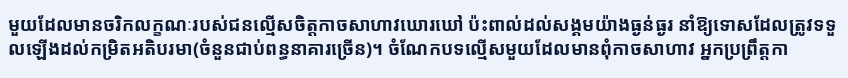មួយដែលមានចរិកលក្ខណៈរបស់ជនល្មើសចិត្តកាចសាហាវឃោរឃៅ ប៉ះពាល់ដល់សង្គមយ៉ាងធ្ងន់ធ្ងរ នាំឱ្យទោសដែលត្រូវទទួលឡើងដល់កម្រិតអតិបរមា(ចំនួនជាប់ពន្ធនាគារច្រើន)។ ចំណែកបទល្មើសមួយដែលមានពុំកាចសាហាវ អ្នកប្រព្រឹត្តកា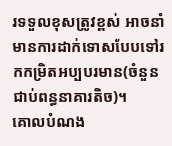រទទួលខុសត្រូវខ្ពស់ អាចនាំមានការដាក់ទោសបែបទៅរកកម្រិតអប្បបរមាន(ចំនួនជាប់ពន្ធនាគារតិច)។
គោលបំណង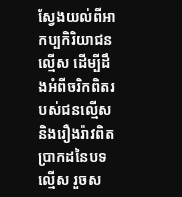ស្វែងយល់ពីអាកប្បកិរិយាជនល្មើស ដើម្បីដឹងអំពីចរិកពិតរបស់ជនល្មើស និងរឿងរ៉ាវពិតប្រាកដនៃបទល្មើស រួចស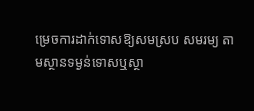ម្រេចការដាក់ទោសឱ្យសមស្រប សមរម្យ តាមស្ថានទម្ងន់ទោសឬស្ថា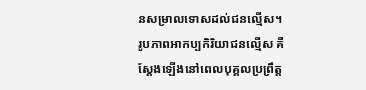នសម្រាលទោសដល់ជនល្មើស។
រូបភាពអាកប្បកិរិយាជនល្មើស គឺស្ដែងឡើងនៅពេលបុគ្គលប្រព្រឹត្ត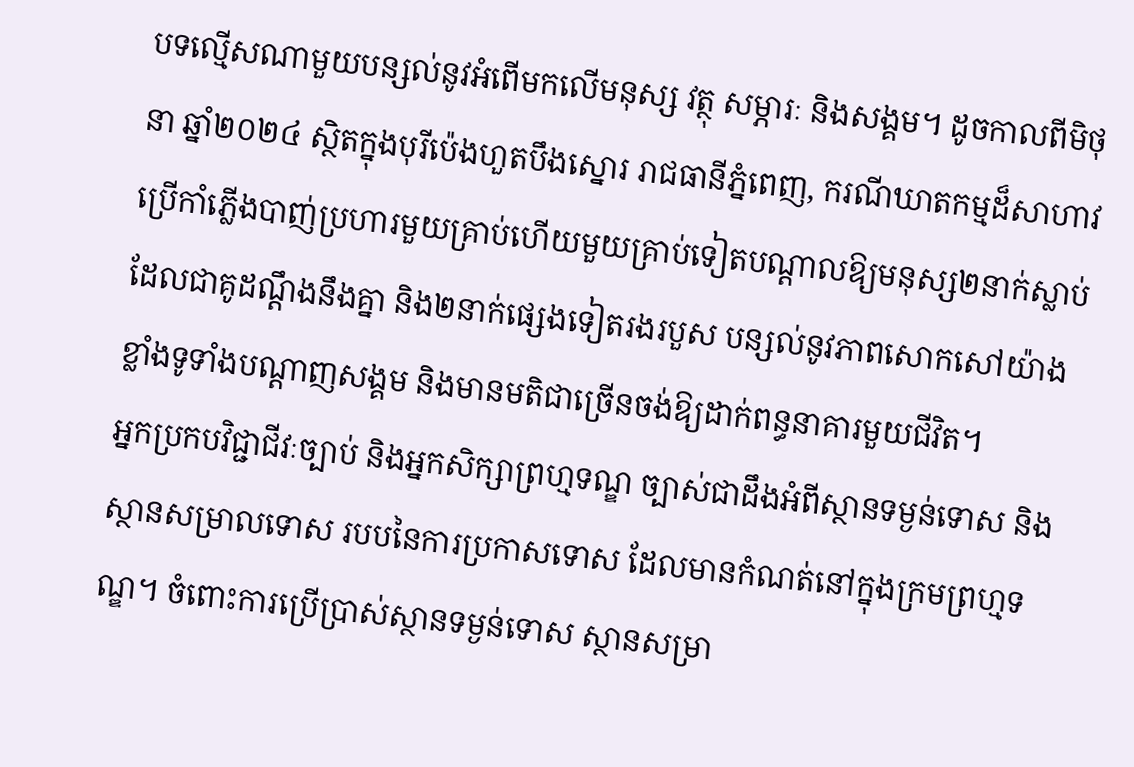បទល្មើសណាមួយបន្សល់នូវអំពើមកលើមនុស្ស វត្ថុ សម្ភារៈ និងសង្គម។ ដូចកាលពីមិថុនា ឆ្នាំ២០២៤ ស្ថិតក្នុងបុរីប៉េងហួតបឹងស្នោរ រាជធានីភ្នំពេញ, ករណីឃាតកម្មដ៏សាហាវប្រើកាំភ្លើងបាញ់ប្រហារមួយគ្រាប់ហើយមួយគ្រាប់ទៀតបណ្ដាលឱ្យមនុស្ស២នាក់ស្លាប់ ដែលជាគូដណ្ដឹងនឹងគ្នា និង២នាក់ផ្សេងទៀតរងរបួស បន្សល់នូវភាពសោកសៅយ៉ាងខ្លាំងទូទាំងបណ្ដាញសង្គម និងមានមតិជាច្រើនចង់ឱ្យដាក់ពន្ធនាគារមួយជីវិត។
អ្នកប្រកបវិជ្ជាជីវៈច្បាប់ និងអ្នកសិក្សាព្រហ្មទណ្ឌ ច្បាស់ជាដឹងអំពីស្ថានទម្ងន់ទោស និងស្ថានសម្រាលទោស របបនៃការប្រកាសទោស ដែលមានកំណត់នៅក្នុងក្រមព្រហ្មទណ្ឌ។ ចំពោះការប្រើប្រាស់ស្ថានទម្ងន់ទោស ស្ថានសម្រា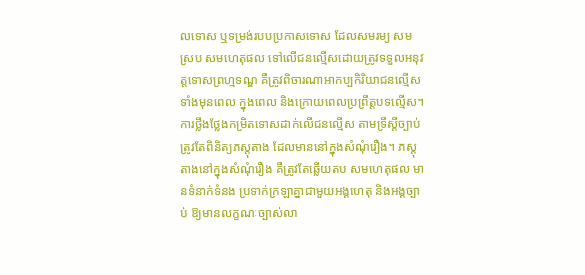លទោស ឬទម្រង់របបប្រកាសទោស ដែលសមរម្យ សមស្រប សមហេតុផល ទៅលើជនល្មើសដោយត្រូវទទួលអនុវត្តទោសព្រហ្មទណ្ឌ គឺត្រូវពិចារណាអាកប្បកិរិយាជនល្មើស ទាំងមុនពេល ក្នុងពេល និងក្រោយពេលប្រព្រឹត្តបទល្មើស។
ការថ្លឹងថ្លែងកម្រិតទោសដាក់លើជនល្មើស តាមទ្រឹស្តីច្បាប់ត្រូវតែពិនិត្យភស្តុតាង ដែលមាននៅក្នុងសំណុំរឿង។ ភស្តុតាងនៅក្នុងសំណុំរឿង គឺត្រូវតែឆ្លើយតប សមហេតុផល មានទំនាក់ទំនង ប្រទាក់ក្រឡាគ្នាជាមួយអង្គហេតុ និងអង្គច្បាប់ ឱ្យមានលក្ខណៈច្បាស់លា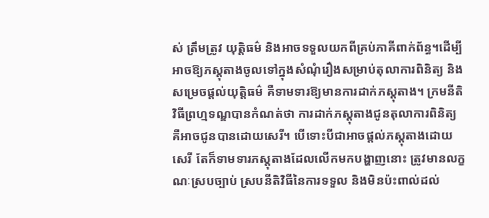ស់ ត្រឹមត្រូវ យុត្តិធម៌ និងអាចទទួលយកពីគ្រប់ភាគីពាក់ព័ន្ធ។ដើម្បីអាចឱ្យភស្តុតាងចូលទៅក្នុងសំណុំរឿងសម្រាប់តុលាការពិនិត្យ និងសម្រេចផ្តល់យុត្តិធម៌ គឺទាមទារឱ្យមានការដាក់ភស្តុតាង។ ក្រមនីតិវិធីព្រហ្មទណ្ឌបានកំណត់ថា ការដាក់ភស្តុតាងជូនតុលាការពិនិត្យ គឺអាចជូនបានដោយសេរី។ បើទោះបីជាអាចផ្តល់ភស្តុតាងដោយសេរី តែក៏ទាមទារភស្តុតាងដែលលើកមកបង្ហាញនោះ ត្រូវមានលក្ខណៈស្របច្បាប់ ស្របនីតិវិធីនៃការទទួល និងមិនប៉ះពាល់ដល់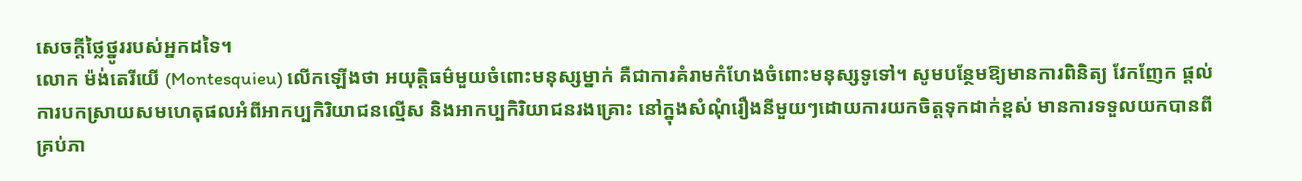សេចក្តីថ្លៃថ្នូររបស់អ្នកដទៃ។
លោក ម៉ង់តេរីយើ (Montesquieu) លើកឡើងថា អយុត្តិធម៌មួយចំពោះមនុស្សម្នាក់ គឺជាការគំរាមកំហែងចំពោះមនុស្សទូទៅ។ សូមបន្ថែមឱ្យមានការពិនិត្យ វែកញែក ផ្តល់ការបកស្រាយសមហេតុផលអំពីអាកប្បកិរិយាជនល្មើស និងអាកប្បកិរិយាជនរងគ្រោះ នៅក្នុងសំណុំរឿងនីមួយៗដោយការយកចិត្តទុកដាក់ខ្ពស់ មានការទទួលយកបានពីគ្រប់ភា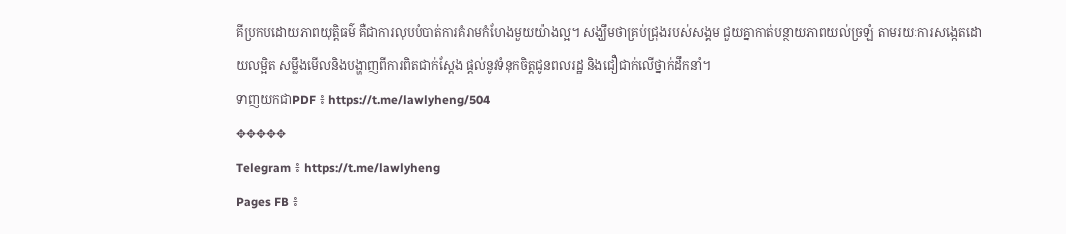គីប្រកបដោយភាពយុត្តិធម៌ គឺជាការលុបបំបាត់ការគំរាមកំហែងមួយយ៉ាងល្អ។ សង្ឃឹមថាគ្រប់ជ្រុងរបស់សង្គម ជួយគ្នាកាត់បន្ថាយភាពយល់ច្រឡំ តាមរយៈការសង្កេតដោយលម្អិត សម្លឹងមើលនិងបង្ហាញពីការពិតជាក់ស្តែង ផ្តល់នូវទំនុកចិត្តជូនពលរដ្ឋ និងជឿជាក់លើថ្នាក់ដឹកនាំ។
ទាញយកជាPDF ៖ https://t.me/lawlyheng/504
✥✥✥✥✥
Telegram ៖ https://t.me/lawlyheng
Pages FB ៖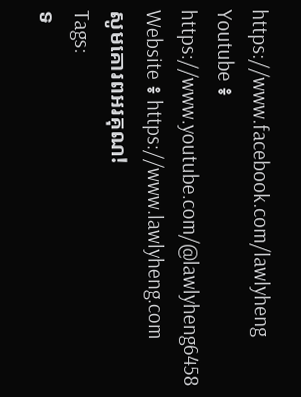https://www.facebook.com/lawlyheng
Youtube ៖ https://www.youtube.com/@lawlyheng6458
Website ៖ https://www.lawlyheng.com
សូមគោរពអរគុណ!
Tags:
ទ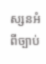ស្សនអំពីច្បាប់